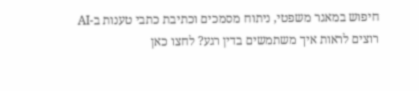חיפוש במאגר משפטי, ניתוח מסמכים וכתיבת כתבי טענות ב-AI
רוצים לראות איך משתמשים בדין רגע? לחצו כאן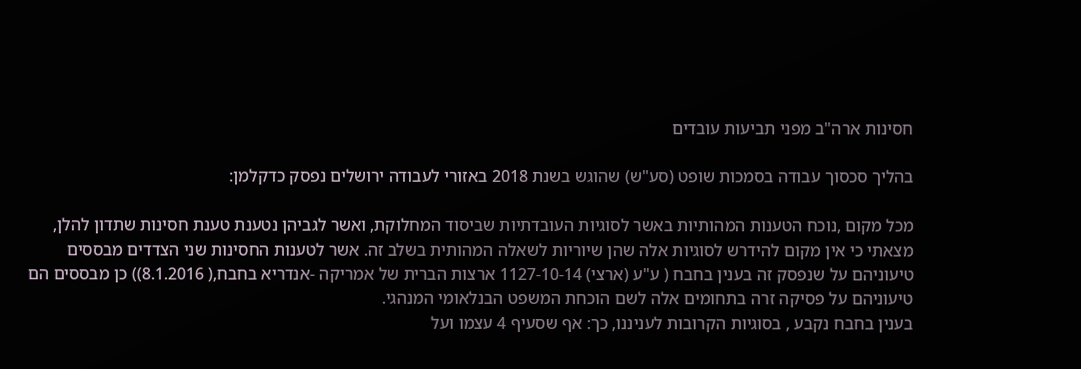חסינות ארה"ב מפני תביעות עובדים

בהליך סכסוך עבודה בסמכות שופט (סע"ש) שהוגש בשנת 2018 באזורי לעבודה ירושלים נפסק כדקלמן:

מכל מקום ,נוכח הטענות המהותיות באשר לסוגיות העובדתיות שביסוד המחלוקת, ואשר לגביהן נטענת טענת חסינות שתדון להלן, מצאתי כי אין מקום להידרש לסוגיות אלה שהן שיוריות לשאלה המהותית בשלב זה. אשר לטענות החסינות שני הצדדים מבססים טיעוניהם על שנפסק זה בענין בחבח ( ע"ע (ארצי) 1127-10-14 ארצות הברית של אמריקה -אנדריא בחבח,( 8.1.2016)) כן מבססים הם טיעוניהם על פסיקה זרה בתחומים אלה לשם הוכחת המשפט הבנלאומי המנהגי.
בענין בחבח נקבע , בסוגיות הקרובות לעניננו, כך: אף שסעיף 4 עצמו ועל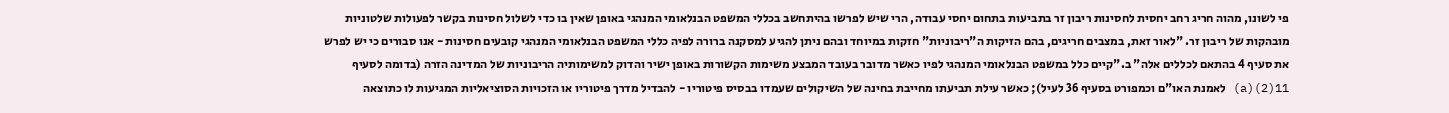פי לשונו, מהוה חריג רחב יחסית לחסינות ריבון זר בתביעות בתחום יחסי עבודה, הרי שיש לפרשו בהיתחשב בכללי המשפט הבנלאומי המנהגי באופן שאין בו כדי לשלול חסינות בקשר לפעולות שלטוניות מובהקות של ריבון זר. "לאור זאת, במצבים חריגים, בהם הזיקות ה"ריבוניות" חזקות במיוחד ובהם ניתן להגיע למסקנה ברורה לפיה כללי המשפט הבנלאומי המנהגי קובעים חסינות - אנו סבורים כי יש לפרש את סעיף 4 בהתאם לכללים אלה" ב."קיים כלל במשפט הבנלאומי המנהגי לפיו כאשר מדובר בעובד המבצע משימות הקשורות באופן ישיר והדוק למשימותיה הריבוניות של המדינה הזרה (בדומה לסעיף 11(2)(a) לאמנת האו"ם וכמפורט בסעיף 36 לעיל); כאשר עילת תביעתו מחייבת בחינה של השיקולים שעמדו בבסיס פיטוריו - להבדיל מדרך פיטוריו או הזכויות הסוציאליות המגיעות לו כתוצאה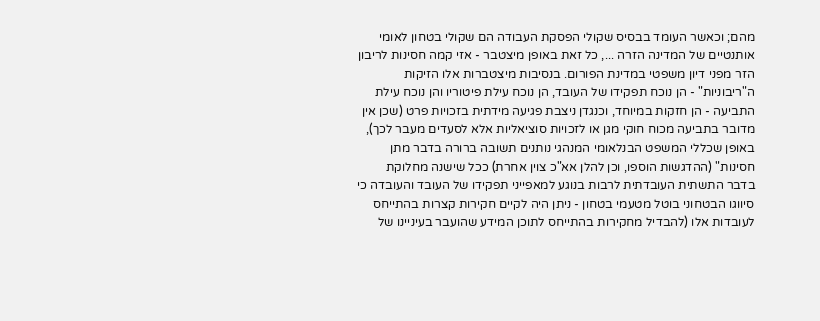מהם; וכאשר העומד בבסיס שקולי הפסקת העבודה הם שקולי בטחון לאומי אותנטיים של המדינה הזרה ..., כל זאת באופן מיצטבר - אזי קמה חסינות לריבון הזר מפני דיון משפטי במדינת הפורום. בנסיבות מיצטברות אלו הזיקות ה"ריבוניות" - הן נוכח תפקידו של העובד, הן נוכח עילת פיטוריו והן נוכח עילת התביעה - הן חזקות במיוחד, וכנגדן ניצבת פגיעה מידתית בזכויות פרט (שכן אין מדובר בתביעה מכוח חוקי מגן או לזכויות סוציאליות אלא לסעדים מעבר לכך), באופן שכללי המשפט הבנלאומי המנהגי נותנים תשובה ברורה בדבר מתן חסינות" (ההדגשות הוספו, וכן להלן אא"כ צוין אחרת) ככל שישנה מחלוקת בדבר התשתית העובדתית לרבות בנוגע למאפייני תפקידו של העובד והעובדה כי סיווגו הבטחוני בוטל מטעמי בטחון - ניתן היה לקיים חקירות קצרות בהתייחס לעובדות אלו (להבדיל מחקירות בהתייחס לתוכן המידע שהועבר בעיניינו של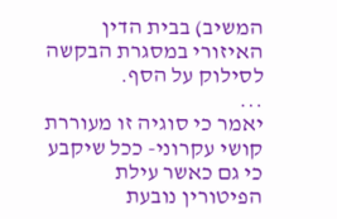המשיב) בבית הדין האיזורי במסגרת הבקשה לסילוק על הסף.
...
יאמר כי סוגיה זו מעוררת קושי עקרוני- ככל שיקבע כי גם כאשר עילת הפיטורין נובעת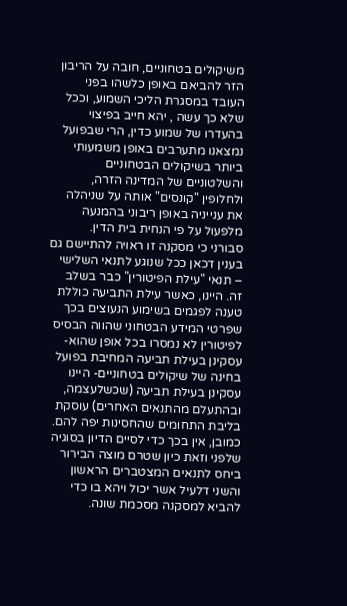משיקולים בטחוניים, חובה על הריבון הזר להביאם באופן כלשהו בפני העובד במסגרת הליכי השמוע, וככל שלא כך עשה , יהא חייב בפיצוי בהעדרו של שמוע כדין, הרי שבפועל נמצאנו מתערבים באופן משמעותי ביותר בשיקולים הבטחוניים והשלטוניים של המדינה הזרה, ולחלופין "קונסים" אותה על שניהלה את ענייניה באופן ריבוני בהמנעה מלפעול על פי הנחית בית הדין.
סבורני כי מסקנה זו ראויה להתיישם גם בענין דכאן ככל שנוגע לתנאי השלישי – תנאי "עילת הפיטורין" כבר בשלב זה. היינו, כאשר עילת התביעה כוללת טענה לפגמים בשימוע הנעוצים בכך שפרטי המידע הבטחוני שהווה הבסיס לפיטורין לא נמסרו בכל אופן שהוא- עסקינן בעילת תביעה המחיבת בפועל בחינה של שיקולים בטחוניים- היינו עסקינן בעילת תביעה (שכשלעצמה, ובהתעלם מהתנאים האחרים) עוסקת בליבת התחומים שהחסינות יפה להם.
כמובן, אין בכך כדי לסיים הדיון בסוגיה שלפני וזאת כיון שטרם מוצה הבירור ביחס לתנאים המצטברים הראשון והשני דלעיל אשר יכול ויהא בו כדי להביא למסקנה מסכמת שונה.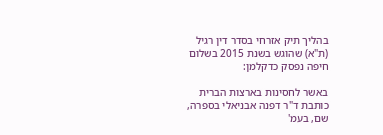בהליך תיק אזרחי בסדר דין רגיל (ת"א) שהוגש בשנת 2015 בשלום חיפה נפסק כדקלמן:

באשר לחסינות בארצות הברית כותבת ד"ר דפנה אבניאלי בספרה, שם, בעמ'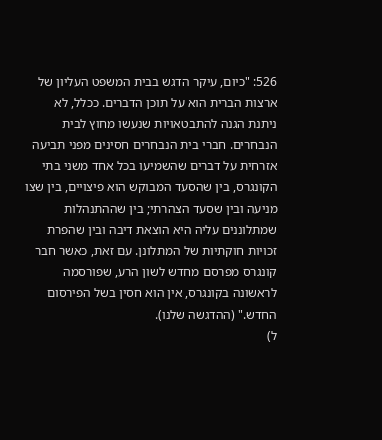526: "כיום, עיקר הדגש בבית המשפט העליון של ארצות הברית הוא על תוכן הדברים. ככלל, לא ניתנת הגנה להתבטאויות שנעשו מחוץ לבית הנבחרים. חברי בית הנבחרים חסינים מפני תביעה אזרחית על דברים שהשמיעו בכל אחד משני בתי הקונגרס, בין שהסעד המבוקש הוא פיצויים, בין שצו מניעה ובין שסעד הצהרתי; בין שההתנהלות שמתלוננים עליה היא הוצאת דיבה ובין שהפרת זכויות חוקתיות של המתלונן. עם זאת, כאשר חבר קונגרס מפרסם מחדש לשון הרע, שפורסמה לראשונה בקונגרס, אין הוא חסין בשל הפירסום החדש." (ההדגשה שלנו).
ל)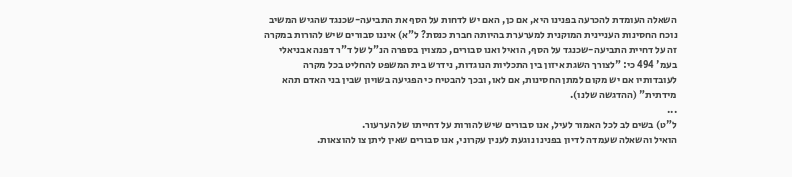השאלה העומדת להכרעה בפנינו היא, אם כן, האם יש לדחות על הסף את התביעה-שכנגד שהגיש המשיב נוכח החסינות העניינית המוקנית למערערת בהיותה חברת כנסת? ל"א) איננו סבורים שיש להורות במקרה זה על דחיית התביעה-שכנגד על הסף, הואיל ואנו סבורים, כמצוין בספרה הנ"ל של ד"ר דפנה אבניאלי בעמ' 494 כי: "לצורך השגת איזון בין התכליות הנוגדות, נידרש בית המשפט להחליט בכל מקרה לעובדותיו אם יש מקום למתן החסינות, אם לאו, ובכך להבטיח כי הפגיעה בשויון שבין בני האדם תהא מידתית" (ההדגשה שלנו).
...
ל"ט) בשים לב לכל האמור לעיל, אנו סבורים שיש להורות על דחייתו של הערעור.
הואיל והשאלה שעמדה לדיון בפנינו נוגעת לענין עקרוני, אנו סבורים שאין ליתן צו להוצאות.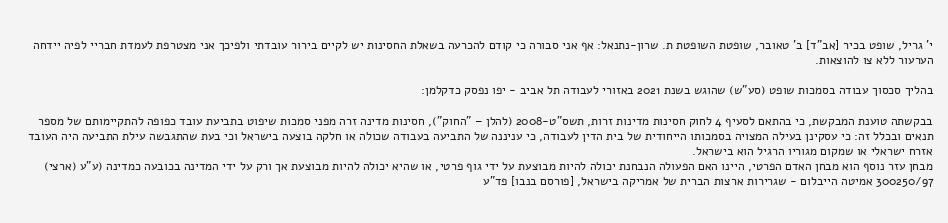י' גריל, שופט בכיר [אב"ד] ב' טאובר, שופטת השופטת ת. שרון-נתנאל: אף אני סבורה כי קודם להכרעה בשאלת החסינות יש לקיים בירור עובדתי ולפיכך אני מצטרפת לעמדת חבריי לפיה יידחה הערעור ללא צו להוצאות.

בהליך סכסוך עבודה בסמכות שופט (סע"ש) שהוגש בשנת 2021 באזורי לעבודה תל אביב - יפו נפסק כדקלמן:

בבקשתה טוענת המבקשת, כי בהתאם לסעיף 4 לחוק חסינות מדינות זרות, תשס"ט-2008 (להלן – "החוק"), חסינות מדינה זרה מפני סמכות שיפוט בתביעת עובד כפופה להתקיימותם של מספר תנאים ובכלל זה: כי עסקינן בעילה המצויה בסמכותו הייחודית של בית הדין לעבודה, כי עניננה של התביעה בעבודה שכולה או חלקה בוצעה בישראל וכי בעת שהתגבשה עילת התביעה היה העובד אזרח ישראלי או שמקום מגוריו הרגיל הוא בישראל.
מבחן עזר נוסף הוא מבחן האדם הפרטי, היינו האם הפעולה הנבחנת יכולה להיות מבוצעת על ידי גוף פרטי, או שהיא יכולה להיות מבוצעת אך ורק על ידי המדינה בכובעה כמדינה (ע"ע (ארצי) 300250/97 אמיטה הייבלום - שגרירות ארצות הברית של אמריקה בישראל, [פורסם בנבו] פד"ע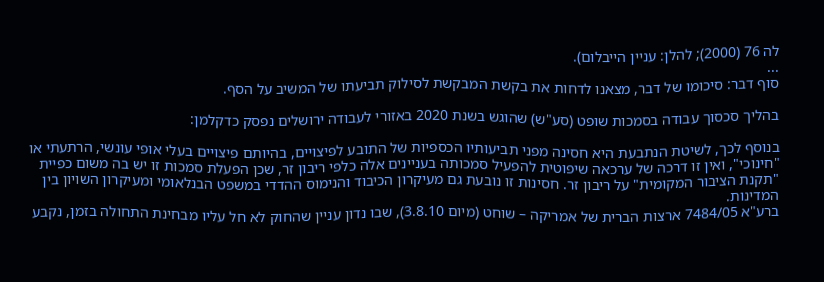לה 76 (2000); להלן: עניין הייבלום).
...
סוף דבר: סיכומו של דבר, מצאנו לדחות את בקשת המבקשת לסילוק תביעתו של המשיב על הסף.

בהליך סכסוך עבודה בסמכות שופט (סע"ש) שהוגש בשנת 2020 באזורי לעבודה ירושלים נפסק כדקלמן:

בנוסף לכך, לשיטת הנתבעת היא חסינה מפני תביעותיו הכספיות של התובע לפיצויים, בהיותם פיצויים בעלי אופי עונשי, הרתעתי או "חינוכי", ואין זו דרכה של ערכאה שיפוטית להפעיל סמכותה בעניינים אלה כלפי ריבון זר, שכן הפעלת סמכות זו יש בה משום כפיית "תקנת הציבור המקומית" על ריבון זר. חסינות זו נובעת גם מעיקרון הכיבוד והנימוס ההדדי במשפט הבנלאומי ומעיקרון השויון בין המדינות.
ברע"א 7484/05 ארצות הברית של אמריקה – שוחט (מיום 3.8.10), שבו נדון עניין שהחוק לא חל עליו מבחינת התחולה בזמן, נקבע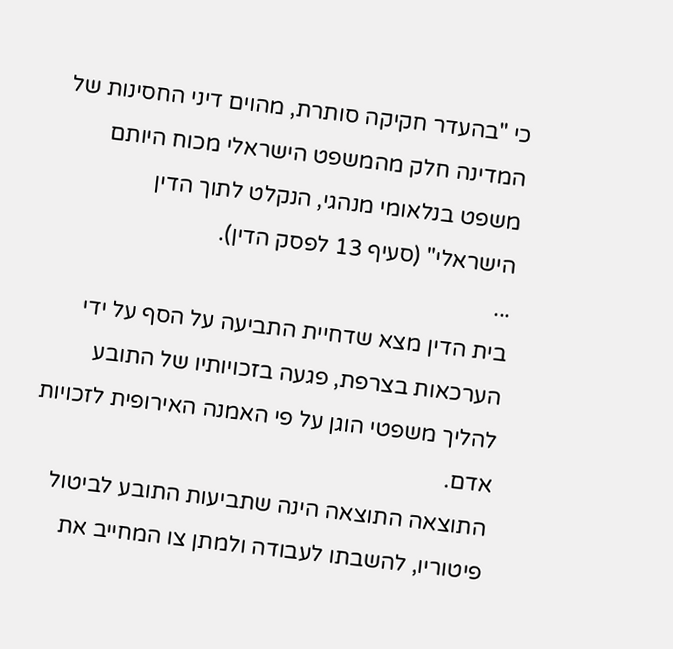כי "בהעדר חקיקה סותרת, מהוים דיני החסינות של המדינה חלק מהמשפט הישראלי מכוח היותם משפט בנלאומי מנהגי, הנקלט לתוך הדין הישראלי" (סעיף 13 לפסק הדין).
...
בית הדין מצא שדחיית התביעה על הסף על ידי הערכאות בצרפת, פגעה בזכויותיו של התובע להליך משפטי הוגן על פי האמנה האירופית לזכויות אדם.
התוצאה התוצאה הינה שתביעות התובע לביטול פיטוריו, להשבתו לעבודה ולמתן צו המחייב את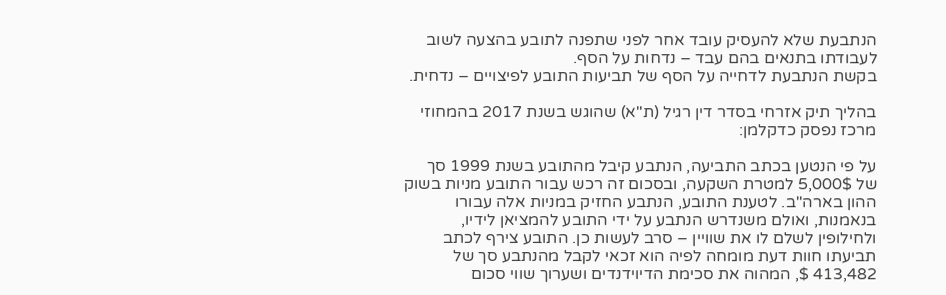הנתבעת שלא להעסיק עובד אחר לפני שתפנה לתובע בהצעה לשוב לעבודתו בתנאים בהם עבד – נדחות על הסף.
בקשת הנתבעת לדחייה על הסף של תביעות התובע לפיצויים – נדחית.

בהליך תיק אזרחי בסדר דין רגיל (ת"א) שהוגש בשנת 2017 בהמחוזי מרכז נפסק כדקלמן:

על פי הנטען בכתב התביעה, הנתבע קיבל מהתובע בשנת 1999 סך של 5,000$ למטרת השקעה, ובסכום זה רכש עבור התובע מניות בשוק ההון בארה"ב. לטענת התובע, הנתבע החזיק במניות אלה עבורו בנאמנות, ואולם משנדרש הנתבע על ידי התובע להמציאן לידיו, ולחילופין לשלם לו את שוויין – סרב לעשות כן. התובע צירף לכתב תביעתו חוות דעת מומחה לפיה הוא זכאי לקבל מהנתבע סך של 413,482 $, המהוה את סכימת הדיוידנדים ושערוך שווי סכום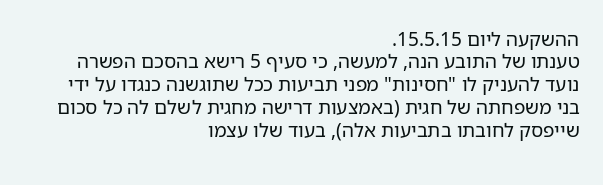ההשקעה ליום 15.5.15.
טענתו של התובע הנה, למעשה, כי סעיף 5 רישא בהסכם הפשרה נועד להעניק לו "חסינות" מפני תביעות ככל שתוגשנה כנגדו על ידי בני משפחתה של חגית (באמצעות דרישה מחגית לשלם לה כל סכום שייפסק לחובתו בתביעות אלה), בעוד שלו עצמו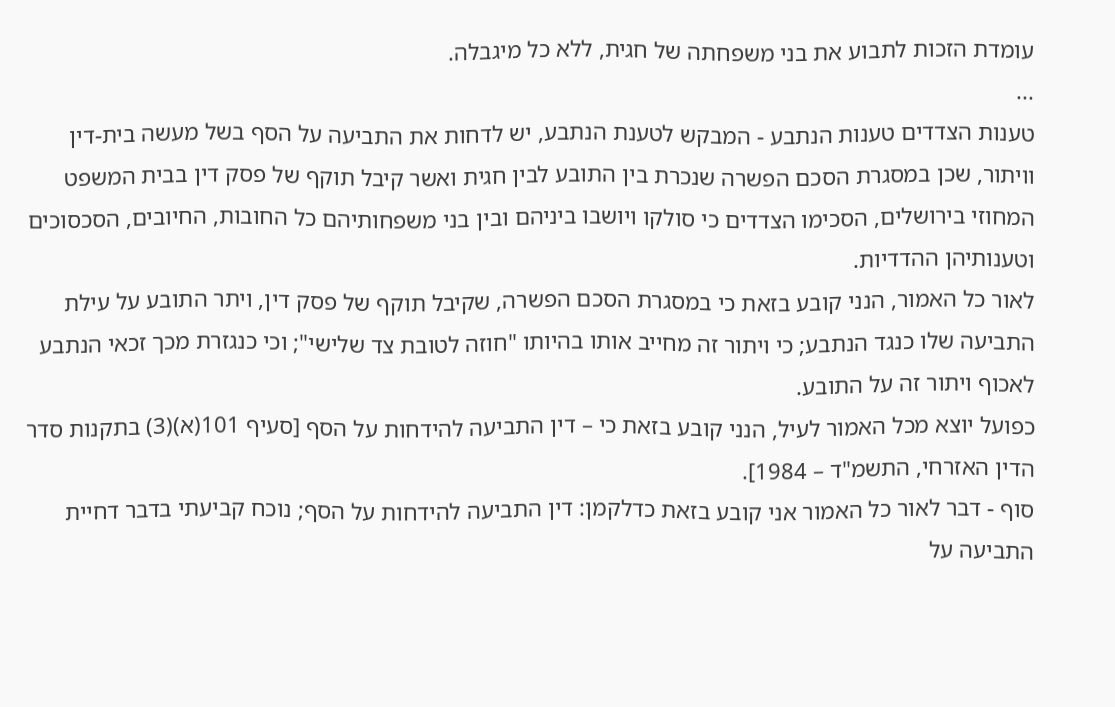עומדת הזכות לתבוע את בני משפחתה של חגית, ללא כל מיגבלה.
...
טענות הצדדים טענות הנתבע - המבקש לטענת הנתבע, יש לדחות את התביעה על הסף בשל מעשה בית-דין וויתור, שכן במסגרת הסכם הפשרה שנכרת בין התובע לבין חגית ואשר קיבל תוקף של פסק דין בבית המשפט המחוזי בירושלים, הסכימו הצדדים כי סולקו ויושבו ביניהם ובין בני משפחותיהם כל החובות, החיובים, הסכסוכים וטענותיהן ההדדיות.
לאור כל האמור, הנני קובע בזאת כי במסגרת הסכם הפשרה, שקיבל תוקף של פסק דין, ויתר התובע על עילת התביעה שלו כנגד הנתבע; כי ויתור זה מחייב אותו בהיותו "חוזה לטובת צד שלישי"; וכי כנגזרת מכך זכאי הנתבע לאכוף ויתור זה על התובע.
כפועל יוצא מכל האמור לעיל, הנני קובע בזאת כי – דין התביעה להידחות על הסף [סעיף 101(א)(3) בתקנות סדר הדין האזרחי, התשמ"ד – 1984].
סוף - דבר לאור כל האמור אני קובע בזאת כדלקמן: דין התביעה להידחות על הסף; נוכח קביעתי בדבר דחיית התביעה על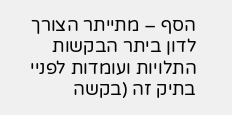הסף – מתייתר הצורך לדון ביתר הבקשות התלויות ועומדות לפניי בתיק זה (בקשה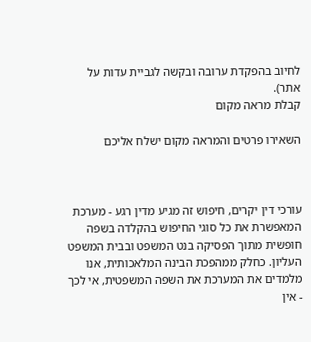לחיוב בהפקדת ערובה ובקשה לגביית עדות על אתר).
קבלת מראה מקום

השאירו פרטים והמראה מקום ישלח אליכם



עורכי דין יקרים, חיפוש זה מגיע מדין רגע - מערכת המאפשרת את כל סוגי החיפוש בהקלדה בשפה חופשית מתוך הפסיקה בנט המשפט ובבית המשפט העליון. כחלק ממהפכת הבינה המלאכותית, אנו מלמדים את המערכת את השפה המשפטית, אי לכך - אין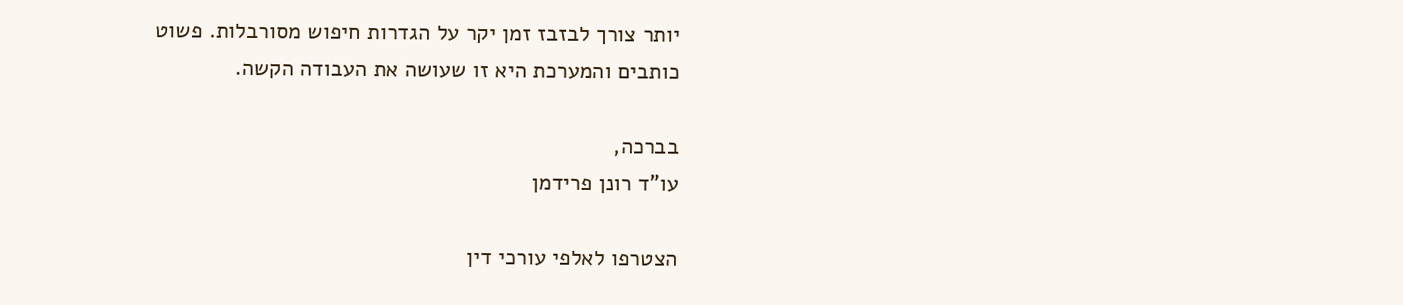יותר צורך לבזבז זמן יקר על הגדרות חיפוש מסורבלות. פשוט כותבים והמערכת היא זו שעושה את העבודה הקשה.

בברכה,
עו"ד רונן פרידמן

הצטרפו לאלפי עורכי דין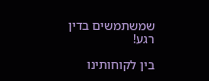שמשתמשים בדין רגע!

בין לקוחותינו